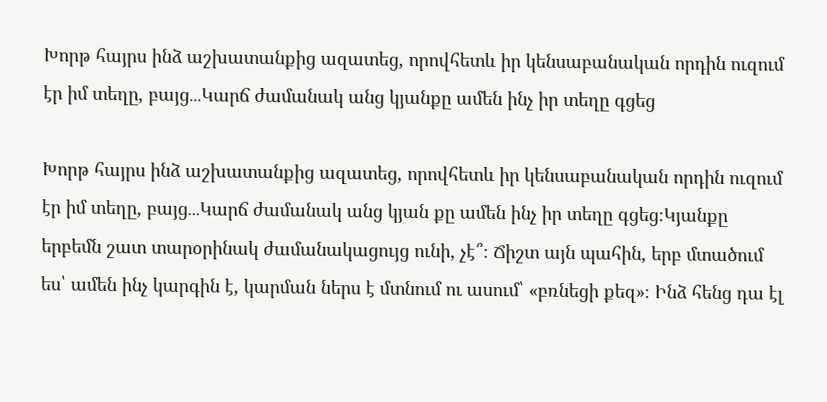Խորթ հայրս ինձ աշխատանքից ազատեց, որովհետև իր կենսաբանական որդին ուզում էր իմ տեղը, բայց․․․Կարճ ժամանակ անց կյանքը ամեն ինչ իր տեղը գցեց

Խորթ հայրս ինձ աշխատանքից ազատեց, որովհետև իր կենսաբանական որդին ուզում էր իմ տեղը, բայց․․․Կարճ ժամանակ անց կյան քը ամեն ինչ իր տեղը գցեց։Կյանքը երբեմն շատ տարօրինակ ժամանակացույց ունի, չէ՞։ Ճիշտ այն պահին, երբ մտածում ես՝ ամեն ինչ կարգին է, կարման ներս է մտնում ու ասում՝ «բռնեցի քեզ»։ Ինձ հենց դա էլ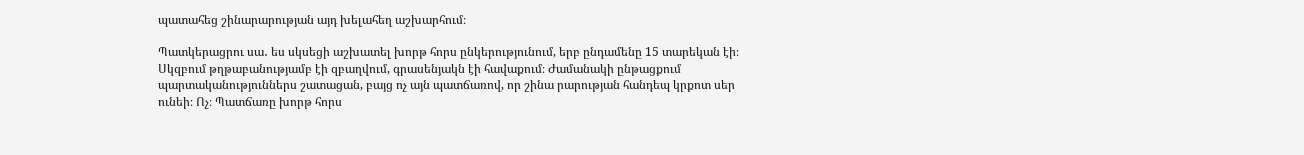պատահեց շինարարության այդ խելահեղ աշխարհում։

Պատկերացրու սա․ ես սկսեցի աշխատել խորթ հորս ընկերությունում, երբ ընդամենը 15 տարեկան էի։ Սկզբում թղթաբանությամբ էի զբաղվում, գրասենյակն էի հավաքում։ Ժամանակի ընթացքում պարտականություններս շատացան, բայց ոչ այն պատճառով, որ շինա րարության հանդեպ կրքոտ սեր ունեի։ Ոչ։ Պատճառը խորթ հորս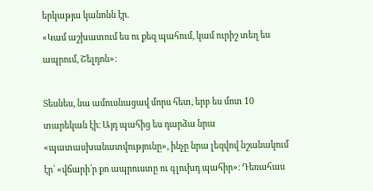երկաթյա կանոնն էր.
«Կամ աշխատում ես ու քեզ պահում, կամ ուրիշ տեղ ես ապրում, Շելդոն»։

Տեսնես, նա ամուսնացավ մորս հետ, երբ ես մոտ 10 տարեկան էի։ Այդ պահից ես դարձա նրա «պատասխանատվությունը», ինչը նրա լեզվով նշանակում էր՝ «վճարի՛ր քո ապրուստը ու գլուխդ պահիր»։ Դեռահաս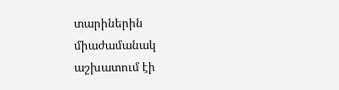տարիներին միաժամանակ աշխատում էի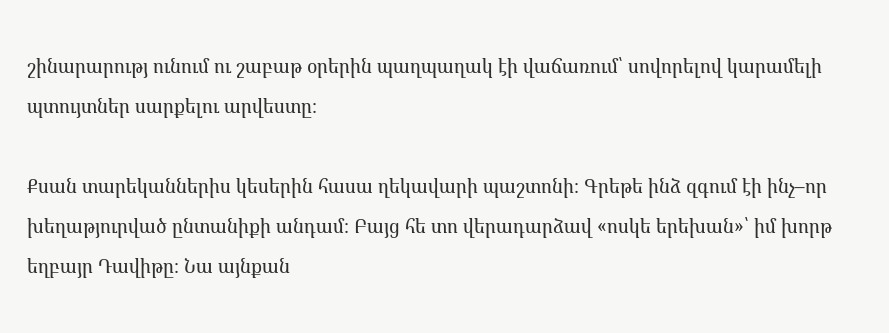շինարարությ ունում ու շաբաթ օրերին պաղպաղակ էի վաճառում՝ սովորելով կարամելի պտույտներ սարքելու արվեստը։

Քսան տարեկաններիս կեսերին հասա ղեկավարի պաշտոնի։ Գրեթե ինձ զգում էի ինչ–որ խեղաթյուրված ընտանիքի անդամ։ Բայց հե տո վերադարձավ «ոսկե երեխան»՝ իմ խորթ եղբայր Դավիթը։ Նա այնքան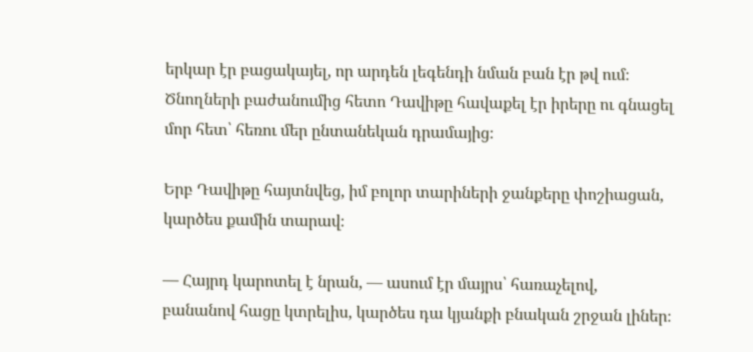երկար էր բացակայել, որ արդեն լեգենդի նման բան էր թվ ում։ Ծնողների բաժանումից հետո Դավիթը հավաքել էր իրերը ու գնացել մոր հետ՝ հեռու մեր ընտանեկան դրամայից։

Երբ Դավիթը հայտնվեց, իմ բոլոր տարիների ջանքերը փոշիացան, կարծես քամին տարավ։

— Հայրդ կարոտել է նրան, — ասում էր մայրս՝ հառաչելով, բանանով հացը կտրելիս, կարծես դա կյանքի բնական շրջան լիներ։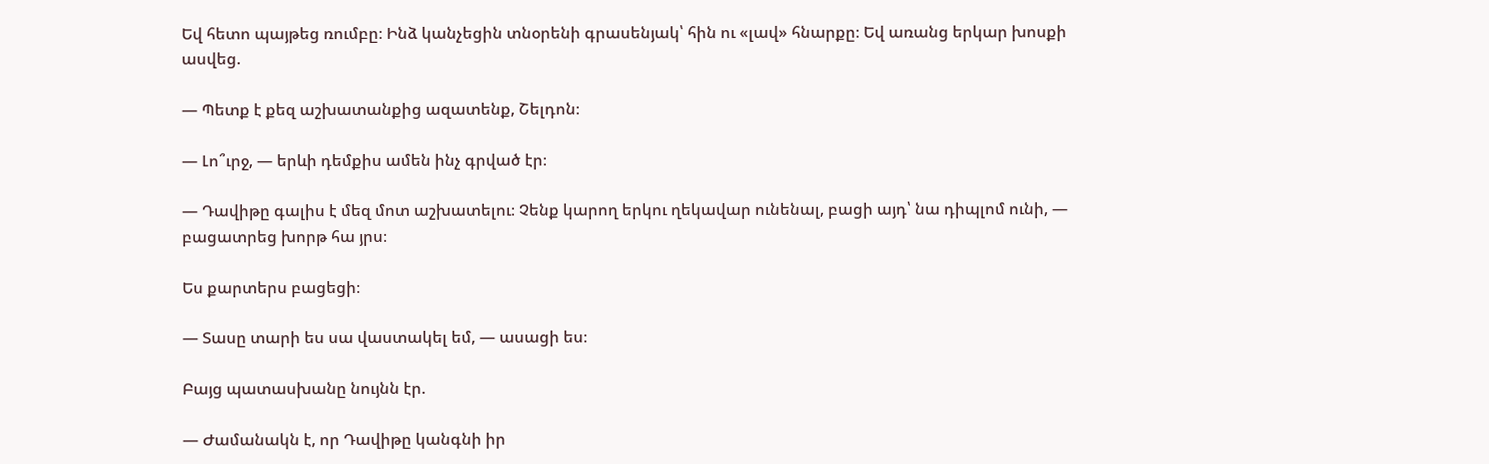Եվ հետո պայթեց ռումբը։ Ինձ կանչեցին տնօրենի գրասենյակ՝ հին ու «լավ» հնարքը։ Եվ առանց երկար խոսքի ասվեց.

— Պետք է քեզ աշխատանքից ազատենք, Շելդոն։

— Լո՞ւրջ, — երևի դեմքիս ամեն ինչ գրված էր։

— Դավիթը գալիս է մեզ մոտ աշխատելու։ Չենք կարող երկու ղեկավար ունենալ, բացի այդ՝ նա դիպլոմ ունի, — բացատրեց խորթ հա յրս։

Ես քարտերս բացեցի։

— Տասը տարի ես սա վաստակել եմ, — ասացի ես։

Բայց պատասխանը նույնն էր.

— Ժամանակն է, որ Դավիթը կանգնի իր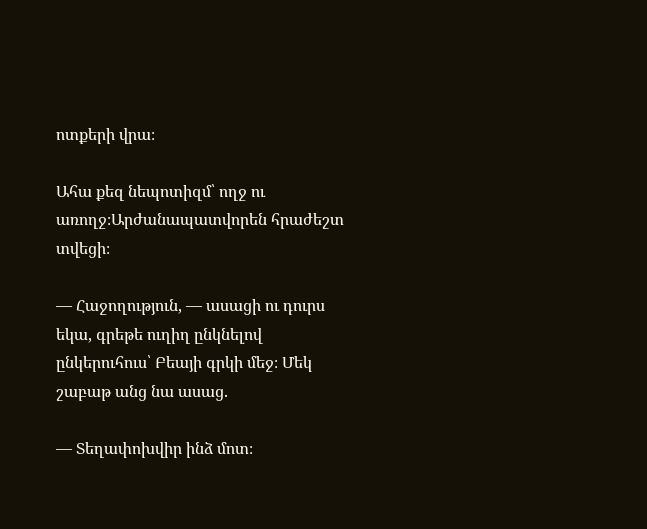ոտքերի վրա։

Ահա քեզ նեպոտիզմ՝ ողջ ու առողջ։Արժանապատվորեն հրաժեշտ տվեցի։

— Հաջողություն, — ասացի ու դուրս եկա, գրեթե ուղիղ ընկնելով ընկերուհուս՝ Բեայի գրկի մեջ։ Մեկ շաբաթ անց նա ասաց.

— Տեղափոխվիր ինձ մոտ։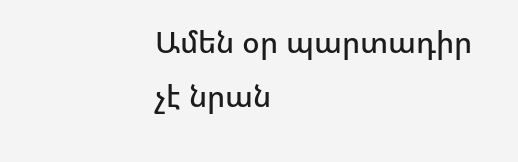Ամեն օր պարտադիր չէ նրան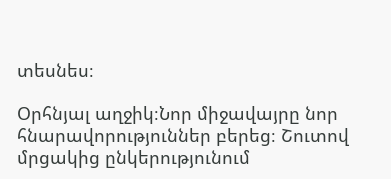տեսնես։

Օրհնյալ աղջիկ։Նոր միջավայրը նոր հնարավորություններ բերեց։ Շուտով մրցակից ընկերությունում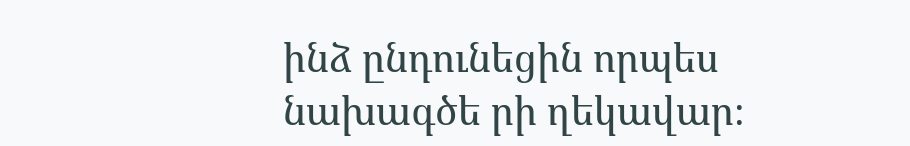ինձ ընդունեցին որպես նախագծե րի ղեկավար։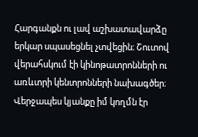Հարգանքն ու լավ աշխատավարձը երկար սպասեցնել չտվեցին։ Շուտով վերահսկում էի կինոթատրոնների ու առևտրի կենտրոնների նախագծեր։ Վերջապես կյանքը իմ կողմն էր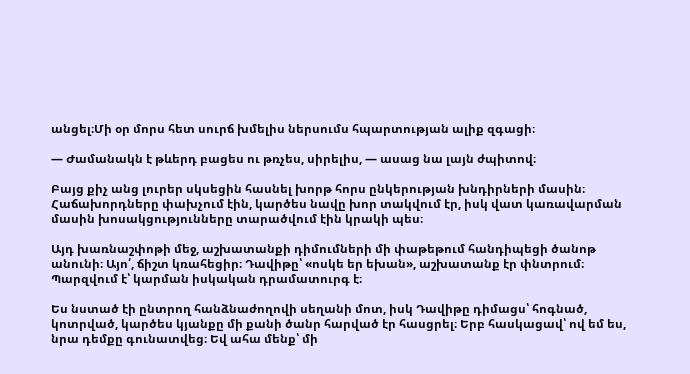անցել։Մի օր մորս հետ սուրճ խմելիս ներսումս հպարտության ալիք զգացի։

— Ժամանակն է թևերդ բացես ու թռչես, սիրելիս, — ասաց նա լայն ժպիտով։

Բայց քիչ անց լուրեր սկսեցին հասնել խորթ հորս ընկերության խնդիրների մասին։ Հաճախորդները փախչում էին, կարծես նավը խոր տակվում էր, իսկ վատ կառավարման մասին խոսակցությունները տարածվում էին կրակի պես։

Այդ խառնաշփոթի մեջ, աշխատանքի դիմումների մի փաթեթում հանդիպեցի ծանոթ անունի։ Այո՛, ճիշտ կռահեցիր։ Դավիթը՝ «ոսկե եր եխան», աշխատանք էր փնտրում։ Պարզվում է՝ կարման իսկական դրամատուրգ է։

Ես նստած էի ընտրող հանձնաժողովի սեղանի մոտ, իսկ Դավիթը դիմացս՝ հոգնած, կոտրված, կարծես կյանքը մի քանի ծանր հարված էր հասցրել։ Երբ հասկացավ՝ ով եմ ես, նրա դեմքը գունատվեց։ Եվ ահա մենք՝ մի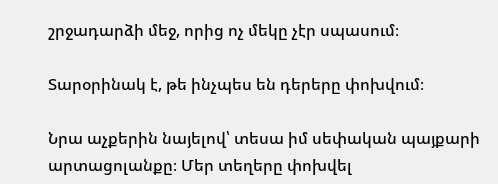շրջադարձի մեջ, որից ոչ մեկը չէր սպասում։

Տարօրինակ է, թե ինչպես են դերերը փոխվում։

Նրա աչքերին նայելով՝ տեսա իմ սեփական պայքարի արտացոլանքը։ Մեր տեղերը փոխվել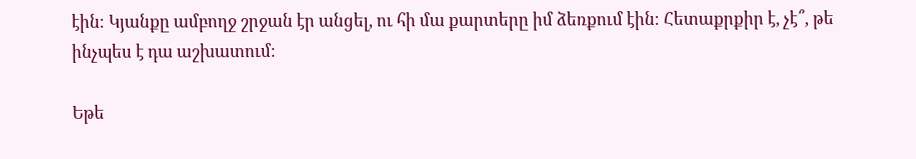էին։ Կյանքը ամբողջ շրջան էր անցել, ու հի մա քարտերը իմ ձեռքում էին։ Հետաքրքիր է, չէ՞, թե ինչպես է դա աշխատում։

Եթե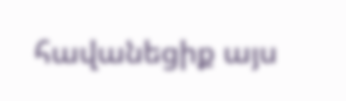հավանեցիք այս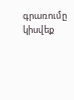գրառումը կիսվեք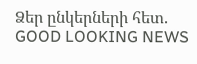Ձեր ընկերների հետ.
GOOD LOOKING NEWS